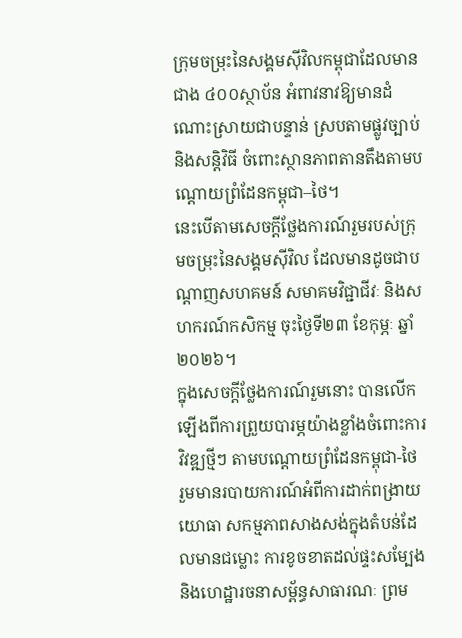ក្រុមចម្រុះនៃសង្គមស៊ីវិលកម្ពុជាដែលមានជាង ៤០០ស្ថាប័ន អំពាវនាវឱ្យមានដំណោះស្រាយជាបន្ទាន់ ស្របតាមផ្លូវច្បាប់ និងសន្តិវិធី ចំពោះស្ថានភាពតានតឹងតាមបណ្ដោយព្រំដែនកម្ពុជា–ថៃ។
នេះបើតាមសេចក្តីថ្លែងការណ៍រួមរបស់ក្រុមចម្រុះនៃសង្គមស៊ីវិល ដែលមានដូចជាបណ្តាញសហគមន៍ សមាគមវិជ្ជាជីវៈ និងសហករណ៍កសិកម្ម ចុះថ្ងៃទី២៣ ខែកុម្ភៈ ឆ្នាំ២០២៦។
ក្នុងសេចក្តីថ្លែងការណ៍រួមនោះ បានលើកឡើងពីការព្រួយបារម្ភយ៉ាងខ្លាំងចំពោះការវិវឌ្ឍថ្មីៗ តាមបណ្តោយព្រំដែនកម្ពុជា-ថៃ រួមមានរបាយការណ៍អំពីការដាក់ពង្រាយយោធា សកម្មភាពសាងសង់ក្នុងតំបន់ដែលមានជម្លោះ ការខូចខាតដល់ផ្ទះសម្បែង និងហេដ្ឋារចនាសម្ព័ន្ធសាធារណៈ ព្រម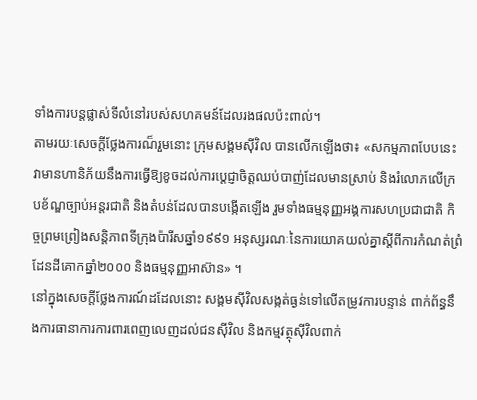ទាំងការបន្តផ្លាស់ទីលំនៅរបស់សហគមន៍ដែលរងផលប៉ះពាល់។
តាមរយៈសេចក្តីថ្លែងការណ៏រួមនោះ ក្រុមសង្គមស៊ីវិល បានលើកឡើងថា៖ «សកម្មភាពបែបនេះ វាមានហានិភ័យនឹងការធ្វើឱ្យខូចដល់ការប្ដេជ្ញាចិត្តឈប់បាញ់ដែលមានស្រាប់ និងរំលោភលើក្របខ័ណ្ឌច្បាប់អន្តរជាតិ និងតំបន់ដែលបានបង្កើតឡើង រួមទាំងធម្មនុញ្ញអង្គការសហប្រជាជាតិ កិច្ចព្រមព្រៀងសន្តិភាពទីក្រុងប៉ារីសឆ្នាំ១៩៩១ អនុស្សរណៈនៃការយោគយល់គ្នាស្តីពីការកំណត់ព្រំដែនដីគោកឆ្នាំ២០០០ និងធម្មនុញ្ញអាស៊ាន» ។
នៅក្នុងសេចក្តីថ្លែងការណ៍ដដែលនោះ សង្គមស៊ីវិលសង្កត់ធ្ងន់ទៅលើតម្រូវការបន្ទាន់ ពាក់ព័ន្ធនឹងការធានាការការពារពេញលេញដល់ជនស៊ីវិល និងកម្មវត្ថុស៊ីវិលពាក់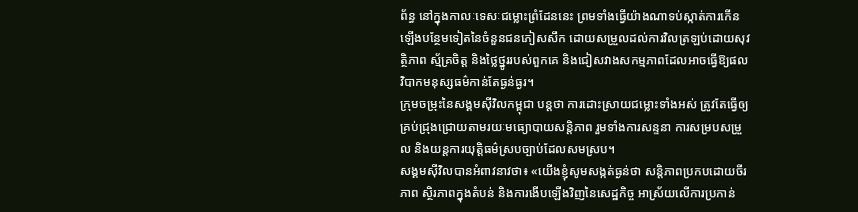ព័ន្ធ នៅក្នុងកាលៈទេសៈជម្លោះព្រំដែននេះ ព្រមទាំងធ្វើយ៉ាងណាទប់ស្កាត់ការកើនឡើងបន្ថែមទៀតនៃចំនួនជនភៀសសឹក ដោយសម្រួលដល់ការវិលត្រឡប់ដោយសុវត្ថិភាព ស្ម័គ្រចិត្ត និងថ្លៃថ្នូររបស់ពួកគេ និងជៀសវាងសកម្មភាពដែលអាចធ្វើឱ្យផលវិបាកមនុស្សធម៌កាន់តែធ្ងន់ធ្ងរ។
ក្រុមចម្រុះនៃសង្គមស៊ីវិលកម្ពុជា បន្តថា ការដោះស្រាយជម្លោះទាំងអស់ ត្រូវតែធ្វើឲ្យគ្រប់ជ្រុងជ្រោយតាមរយៈមធ្យោបាយសន្តិភាព រួមទាំងការសន្ទនា ការសម្របសម្រួល និងយន្តការយុត្តិធម៌ស្របច្បាប់ដែលសមស្រប។
សង្គមស៊ីវិលបានអំពាវនាវថា៖ «យើងខ្ញុំសូមសង្កត់ធ្ងន់ថា សន្តិភាពប្រកបដោយចីរភាព ស្ថិរភាពក្នុងតំបន់ និងការងើបឡើងវិញនៃសេដ្ឋកិច្ច អាស្រ័យលើការប្រកាន់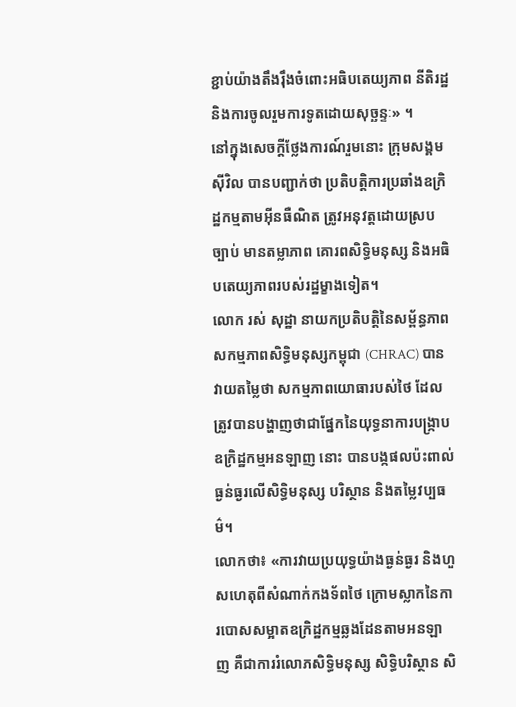ខ្ជាប់យ៉ាងតឹងរ៉ឹងចំពោះអធិបតេយ្យភាព នីតិរដ្ឋ និងការចូលរួមការទូតដោយសុច្ឆន្ទៈ» ។
នៅក្នុងសេចក្តីថ្លែងការណ៍រួមនោះ ក្រុមសង្គមស៊ីវិល បានបញ្ជាក់ថា ប្រតិបត្តិការប្រឆាំងឧក្រិដ្ឋកម្មតាមអ៊ីនធឺណិត ត្រូវអនុវត្តដោយស្របច្បាប់ មានតម្លាភាព គោរពសិទ្ធិមនុស្ស និងអធិបតេយ្យភាពរបស់រដ្ឋម្ខាងទៀត។
លោក រស់ សុដ្ឋា នាយកប្រតិបត្តិនៃសម្ព័ន្ធភាពសកម្មភាពសិទ្ធិមនុស្សកម្ពុជា (CHRAC) បានវាយតម្លៃថា សកម្មភាពយោធារបស់ថៃ ដែលត្រូវបានបង្ហាញថាជាផ្នែកនៃយុទ្ធនាការបង្ក្រាបឧក្រិដ្ឋកម្មអនឡាញ នោះ បានបង្កផលប៉ះពាល់ធ្ងន់ធ្ងរលើសិទ្ធិមនុស្ស បរិស្ថាន និងតម្លៃវប្បធម៌។
លោកថា៖ «ការវាយប្រយុទ្ធយ៉ាងធ្ងន់ធ្ងរ និងហួសហេតុពីសំណាក់កងទ័ពថៃ ក្រោមស្លាកនៃការបោសសម្អាតឧក្រិដ្ឋកម្មឆ្លងដែនតាមអនឡាញ គឺជាការរំលោភសិទ្ធិមនុស្ស សិទ្ធិបរិស្ថាន សិ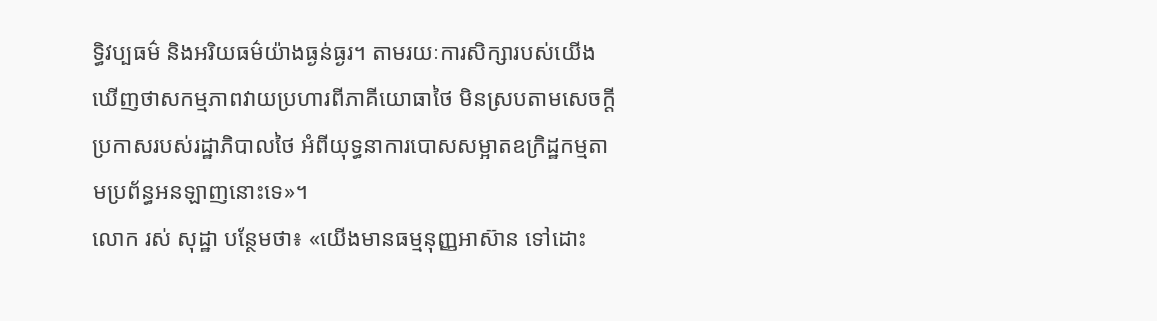ទ្ធិវប្បធម៌ និងអរិយធម៌យ៉ាងធ្ងន់ធ្ងរ។ តាមរយៈការសិក្សារបស់យើង ឃើញថាសកម្មភាពវាយប្រហារពីភាគីយោធាថៃ មិនស្របតាមសេចក្ដីប្រកាសរបស់រដ្ឋាភិបាលថៃ អំពីយុទ្ធនាការបោសសម្អាតឧក្រិដ្ឋកម្មតាមប្រព័ន្ធអនឡាញនោះទេ»។
លោក រស់ សុដ្ឋា បន្ថែមថា៖ «យើងមានធម្មនុញ្ញអាស៊ាន ទៅដោះ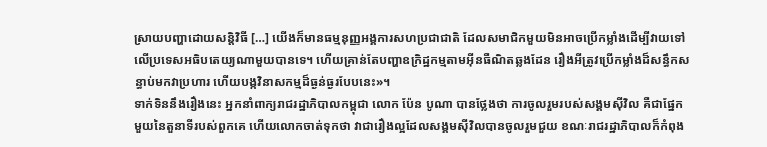ស្រាយបញ្ហាដោយសន្តិវិធី […] យើងក៏មានធម្មនុញ្ញអង្គការសហប្រជាជាតិ ដែលសមាជិកមួយមិនអាចប្រើកម្លាំងដើម្បីវាយទៅលើប្រទេសអធិបតេយ្យណាមួយបានទេ។ ហើយគ្រាន់តែបញ្ហាឧក្រិដ្ឋកម្មតាមអ៊ីនធឺណិតឆ្លងដែន រឿងអីត្រូវប្រើកម្លាំងដ៏សន្ធឹកសន្ធាប់មកវាប្រហារ ហើយបង្កវិនាសកម្មដ៏ធ្ងន់ធ្ងរបែបនេះ»។
ទាក់ទិននឹងរឿងនេះ អ្នកនាំពាក្យរាជរដ្ឋាភិបាលកម្ពុជា លោក ប៉ែន បូណា បានថ្លែងថា ការចូលរួមរបស់សង្គមស៊ីវិល គឺជាផ្នែកមួយនៃតួនាទីរបស់ពួកគេ ហើយលោកចាត់ទុកថា វាជារឿងល្អដែលសង្គមស៊ីវិលបានចូលរួមជួយ ខណៈរាជរដ្ឋាភិបាលក៏កំពុង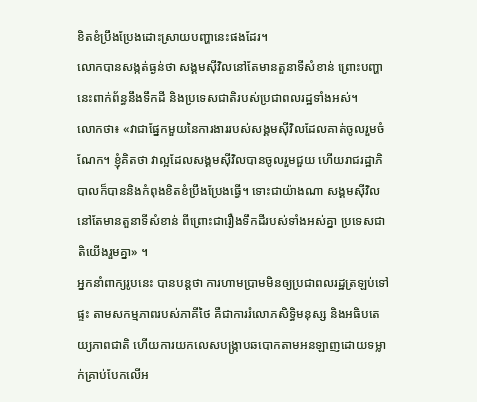ខិតខំប្រឹងប្រែងដោះស្រាយបញ្ហានេះផងដែរ។
លោកបានសង្កត់ធ្ងន់ថា សង្គមស៊ីវិលនៅតែមានតួនាទីសំខាន់ ព្រោះបញ្ហានេះពាក់ព័ន្ធនឹងទឹកដី និងប្រទេសជាតិរបស់ប្រជាពលរដ្ឋទាំងអស់។
លោកថា៖ «វាជាផ្នែកមួយនៃការងាររបស់សង្គមស៊ីវិលដែលគាត់ចូលរួមចំណែក។ ខ្ញុំគិតថា វាល្អដែលសង្គមស៊ីវិលបានចូលរួមជួយ ហើយរាជរដ្ឋាភិបាលក៏បាននិងកំពុងខិតខំប្រឹងប្រែងធ្វើ។ ទោះជាយ៉ាងណា សង្គមស៊ីវិលនៅតែមានតួនាទីសំខាន់ ពីព្រោះជារឿងទឹកដីរបស់ទាំងអស់គ្នា ប្រទេសជាតិយើងរួមគ្នា» ។
អ្នកនាំពាក្យរូបនេះ បានបន្តថា ការហាមប្រាមមិនឲ្យប្រជាពលរដ្ឋត្រឡប់ទៅផ្ទះ តាមសកម្មភាពរបស់ភាគីថៃ គឺជាការរំលោភសិទ្ធិមនុស្ស និងអធិបតេយ្យភាពជាតិ ហើយការយកលេសបង្ក្រាបឆបោកតាមអនឡាញដោយទម្លាក់គ្រាប់បែកលើអ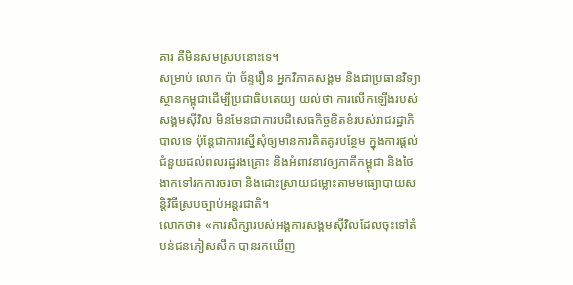គារ គឺមិនសមស្របនោះទេ។
សម្រាប់ លោក ប៉ា ច័ន្ទរឿន អ្នកវិភាគសង្គម និងជាប្រធានវិទ្យាស្ថានកម្ពុជាដើម្បីប្រជាធិបតេយ្យ យល់ថា ការលើកឡើងរបស់សង្គមស៊ីវិល មិនមែនជាការបដិសេធកិច្ចខិតខំរបស់រាជរដ្ឋាភិបាលទេ ប៉ុន្តែជាការស្នើសុំឲ្យមានការគិតគូរបន្ថែម ក្នុងការផ្ដល់ជំនួយដល់ពលរដ្ឋរងគ្រោះ និងអំពាវនាវឲ្យភាគីកម្ពុជា និងថៃ ងាកទៅរកការចរចា និងដោះស្រាយជម្លោះតាមមធ្យោបាយសន្តិវិធីស្របច្បាប់អន្តរជាតិ។
លោកថា៖ «ការសិក្សារបស់អង្គការសង្គមស៊ីវិលដែលចុះទៅតំបន់ជនភៀសសឹក បានរកឃើញ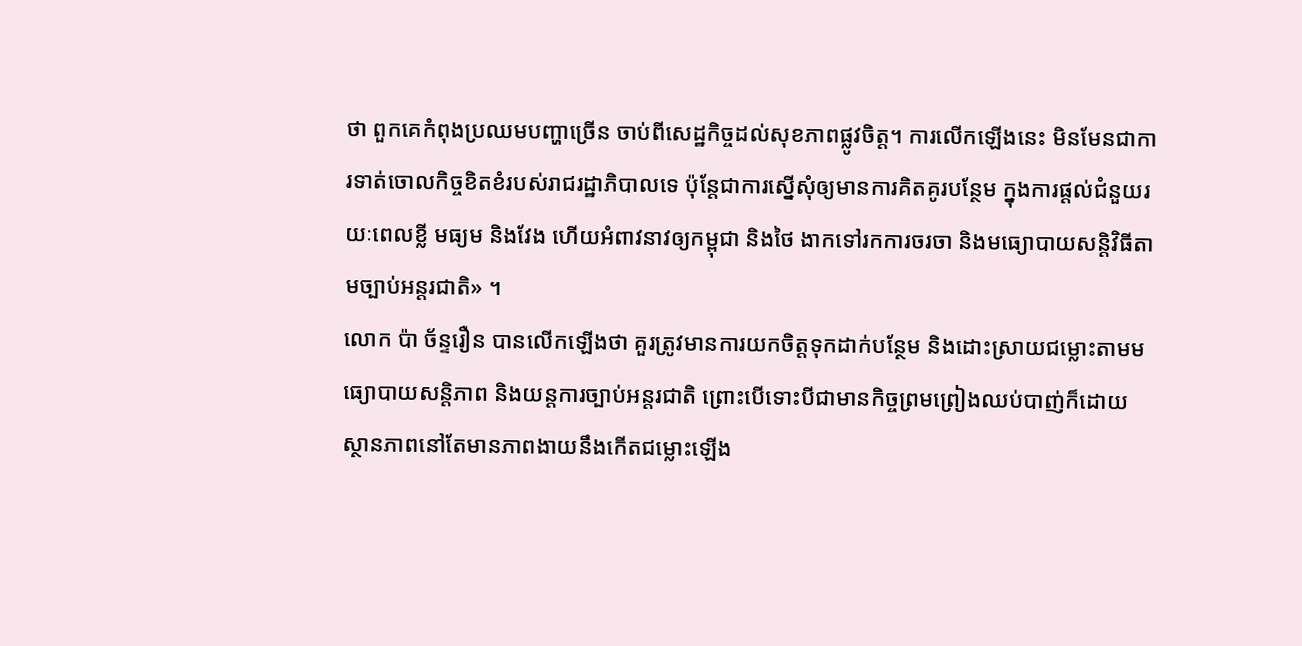ថា ពួកគេកំពុងប្រឈមបញ្ហាច្រើន ចាប់ពីសេដ្ឋកិច្ចដល់សុខភាពផ្លូវចិត្ត។ ការលើកឡើងនេះ មិនមែនជាការទាត់ចោលកិច្ចខិតខំរបស់រាជរដ្ឋាភិបាលទេ ប៉ុន្តែជាការស្នើសុំឲ្យមានការគិតគូរបន្ថែម ក្នុងការផ្ដល់ជំនួយរយៈពេលខ្លី មធ្យម និងវែង ហើយអំពាវនាវឲ្យកម្ពុជា និងថៃ ងាកទៅរកការចរចា និងមធ្យោបាយសន្តិវិធីតាមច្បាប់អន្តរជាតិ» ។
លោក ប៉ា ច័ន្ទរឿន បានលើកឡើងថា គួរត្រូវមានការយកចិត្តទុកដាក់បន្ថែម និងដោះស្រាយជម្លោះតាមមធ្យោបាយសន្តិភាព និងយន្តការច្បាប់អន្តរជាតិ ព្រោះបើទោះបីជាមានកិច្ចព្រមព្រៀងឈប់បាញ់ក៏ដោយ ស្ថានភាពនៅតែមានភាពងាយនឹងកើតជម្លោះឡើង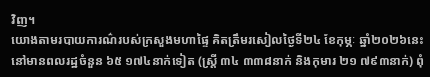វិញ។
យោងតាមរបាយការណ៌របស់ក្រសួងមហាផ្ទៃ គិតត្រឹមរសៀលថ្ងៃទី២៤ ខែកុម្ភៈ ឆ្នាំ២០២៦នេះ នៅមានពលរដ្ឋចំនួន ៦៥ ១៧៤នាក់ទៀត (ស្រី្ត ៣៤ ៣៣៨នាក់ និងកុមារ ២១ ៧៩៣នាក់) ពុំ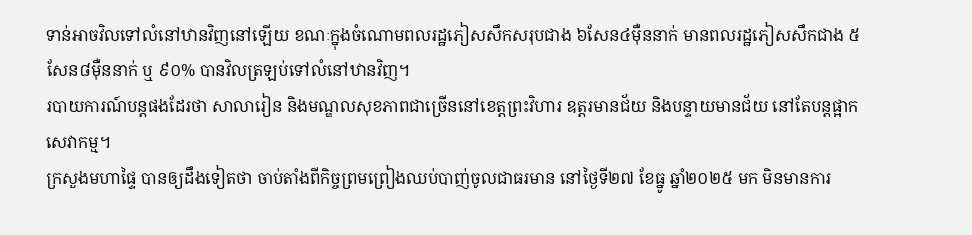ទាន់អាចវិលទៅលំនៅឋានវិញនៅឡើយ ខណៈក្នុងចំណោមពលរដ្ឋភៀសសឹកសរុបជាង ៦សែន៤ម៉ឺននាក់ មានពលរដ្ឋភៀសសឹកជាង ៥សែន៨ម៉ឺននាក់ ឬ ៩០% បានវិលត្រឡប់ទៅលំនៅឋានវិញ។
របាយការណ៍បន្តផងដែរថា សាលារៀន និងមណ្ឌលសុខភាពជាច្រើននៅខេត្តព្រះវិហារ ឧត្តរមានជ័យ និងបន្ទាយមានជ័យ នៅតែបន្តផ្អាកសេវាកម្ម។
ក្រសួងមហាផ្ទៃ បានឲ្យដឹងទៀតថា ចាប់តាំងពីកិច្ចព្រមព្រៀងឈប់បាញ់ចូលជាធរមាន នៅថ្ងៃទី២៧ ខែធ្នូ ឆ្នាំ២០២៥ មក មិនមានការ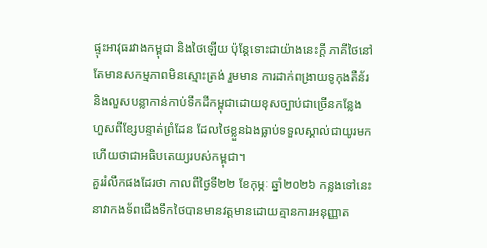ផ្ទុះអាវុធរវាងកម្ពុជា និងថៃឡើយ ប៉ុន្តែទោះជាយ៉ាងនេះក្តី ភាគីថៃនៅតែមានសកម្មភាពមិនស្មោះត្រង់ រួមមាន ការដាក់ពង្រាយទូកុងតឺន័រ និងលួសបន្លាកាន់កាប់ទឹកដីកម្ពុជាដោយខុសច្បាប់ជាច្រើនកន្លែង ហួសពីខ្សែបន្ទាត់ព្រំដែន ដែលថៃខ្លួនឯងធ្លាប់ទទួលស្គាល់ជាយូរមកហើយថាជាអធិបតេយ្យរបស់កម្ពុជា។
គួររំលឹកផងដែរថា កាលពីថ្ងៃទី២២ ខែកុម្ភៈ ឆ្នាំ២០២៦ កន្លងទៅនេះ នាវាកងទ័ពជើងទឹកថៃបានមានវត្តមានដោយគ្មានការអនុញ្ញាត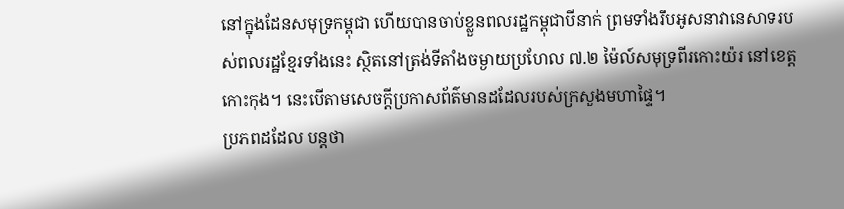នៅក្នុងដែនសមុទ្រកម្ពុជា ហើយបានចាប់ខ្លួនពលរដ្ឋកម្ពុជាបីនាក់ ព្រមទាំងរឹបអូសនាវានេសាទរបស់ពលរដ្ឋខ្មែរទាំងនេះ ស្ថិតនៅត្រង់ទីតាំងចម្ងាយប្រហែល ៧.២ ម៉ៃល៍សមុទ្រពីរកោះយ៉រ នៅខេត្តកោះកុង។ នេះបើតាមសេចក្តីប្រកាសព័ត៌មានដដែលរបស់ក្រសួងមហាផ្ទៃ។
ប្រភពដដែល បន្តថា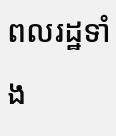ពលរដ្ឋទាំង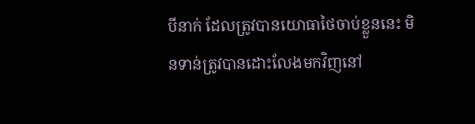បីនាក់ ដែលត្រូវបានយោធាថៃចាប់ខ្លួននេះ មិនទាន់ត្រូវបានដោះលែងមកវិញនៅ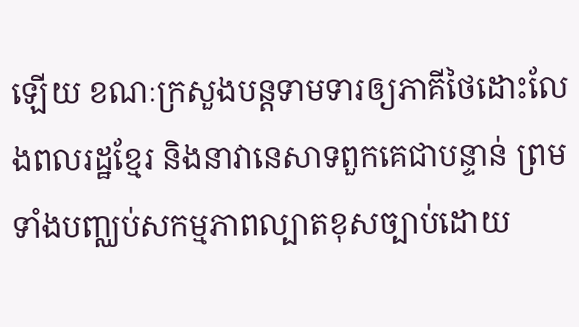ឡើយ ខណៈក្រសួងបន្តទាមទារឲ្យភាគីថៃដោះលែងពលរដ្ឋខ្មែរ និងនាវានេសាទពួកគេជាបន្ទាន់ ព្រមទាំងបញ្ឈប់សកម្មភាពល្បាតខុសច្បាប់ដោយ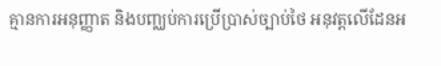គ្មានការអនុញ្ញាត និងបញ្ឈប់ការប្រើប្រាស់ច្បាប់ថៃ អនុវត្តលើដែនអ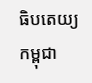ធិបតេយ្យកម្ពុជា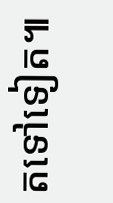តទៅទៀត៕